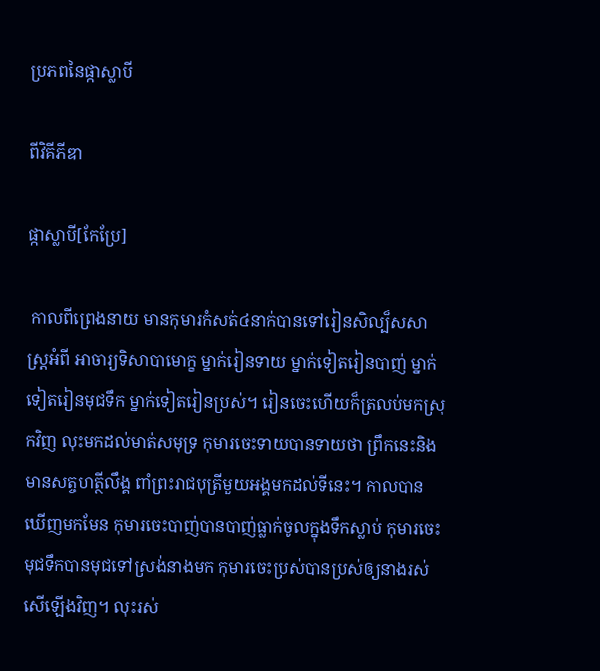ប្រភពនៃផ្កាស្លាបី

ពីវិគីភីឌា

ផ្កាស្លាបី[កែប្រែ]

 កាលពីព្រេងនាយ មានកុមារកំសត់៤នាក់បានទៅរៀនសិល្ប៏សសាស្ត្រអំពី អាចារ្យទិសាបាមោក្ខ ម្នាក់រៀនទាយ ម្នាក់ទៀតរៀនបាញ់ ម្នាក់ទៀតរៀនមុជទឹក ម្នាក់ទៀតរៀនប្រស់។ រៀនចេះហើយក៏ត្រលប់មកស្រុកវិញ លុះមកដល់មាត់សមុទ្រ កុមារចេះទាយបានទាយថា ព្រឹកនេះនិងមានសត្ចហត្ថីលឹង្គ ពាំព្រះរាជបុត្រីមួយអង្គមកដល់ទីនេះ។ កាលបានឃើញមកមែន កុមារចេះបាញ់បានបាញ់ធ្លាក់ចូលក្នុងទឹកស្លាប់ កុមារចេះមុជទឹកបានមុជទៅស្រង់នាងមក កុមារចេះប្រស់បានប្រស់ឲ្យនាងរស់សើឡើងវិញ។ លុះរស់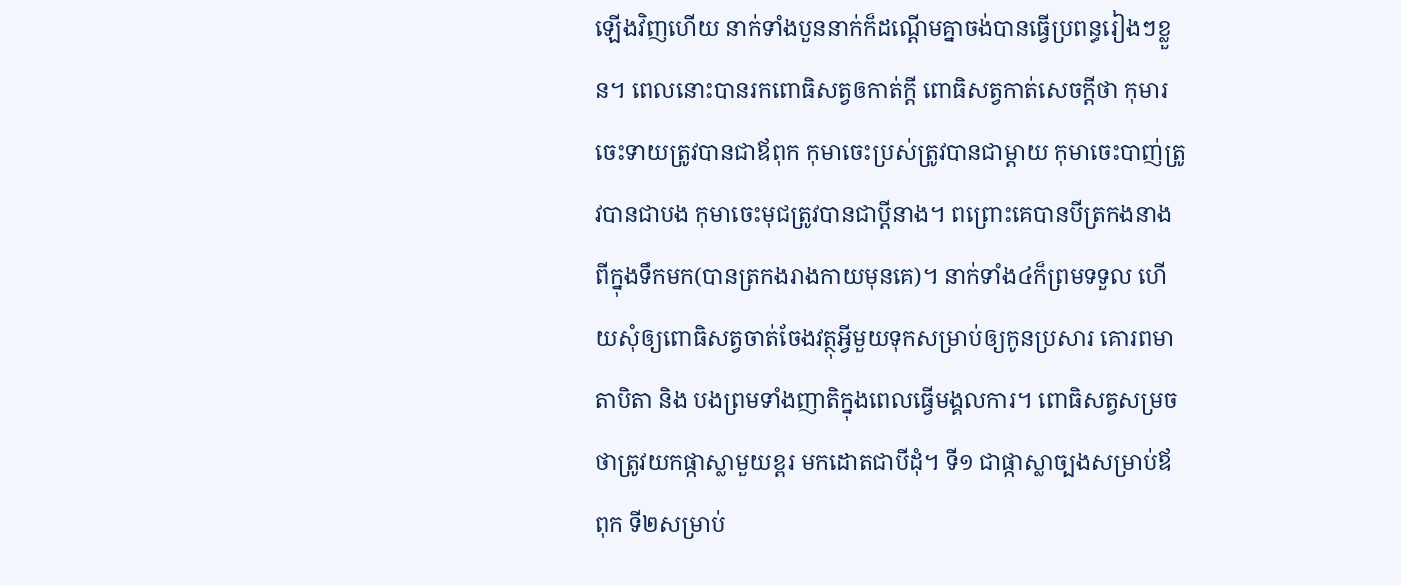ឡើងវិញហើយ នាក់ទាំងបួននាក់ក៏ដណ្ដើមគ្នាចង់បានធ្វើប្រពន្ធរៀងៗខ្លួន។ ពេលនោះបានរកពោធិសត្វឲកាត់ក្ដី ពោធិសត្វកាត់សេចក្ដីថា កុមារចេះទាយត្រូវបានជាឪពុក កុមាចេះប្រស់ត្រូវបានជាម្ដាយ កុមាចេះបាញ់ត្រូវបានជាបង កុមាចេះមុជត្រូវបានជាប្ដីនាង។ ពព្រោះគេបានបីត្រកងនាងពីក្នុងទឹកមក(បានត្រកងរាងកាយមុនគេ)។ នាក់ទាំង៤ក៏ព្រមទទួល ហើយសុំឲ្យពោធិសត្វចាត់ចែងវត្ថុអ្វីមួយទុកសម្រាប់ឲ្យកូនប្រសារ គោរពមាតាបិតា និង បងព្រមទាំងញាតិក្នុងពេលធ្វើមង្គលការ។ ពោធិសត្វសម្រចថាត្រូវយកផ្កាស្លាមួយខ្ពរ មកដោតជាបីដុំ។ ទី១ ជាផ្កាស្លាច្បងសម្រាប់ឪពុក ទី២សម្រាប់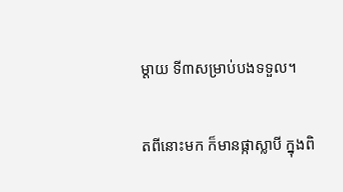ម្ដាយ ទី៣សម្រាប់បងទទួល។

តពីនោះមក ក៏មានផ្កាស្លាបី ក្នុងពិ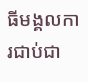ធីមង្គលការជាប់ជា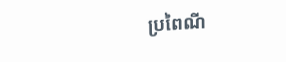ប្រពៃណី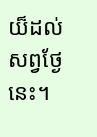យ៏ដល់សព្វថ្ងែនេះ។